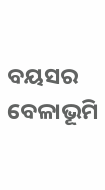ବୟସର ବେଳାଭୂମି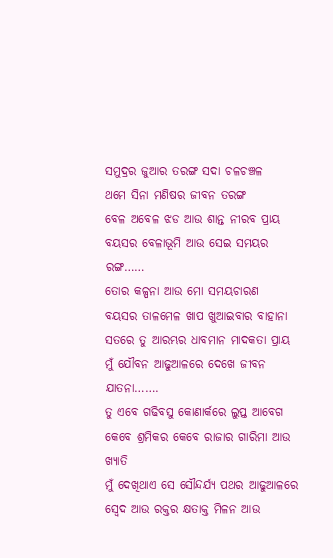ସମୁଦ୍ରର ଜୁଆର ତରଙ୍ଗ ସଦା ଚଳଚଞ୍ଚଳ
ଥମେ ସିନା ମଣିଷର ଜୀବନ ତରଙ୍ଗ
ବେଳ ଅବେଳ ଝଡ ଆଉ ଶାନ୍ତ ନୀରବ ପ୍ରାୟ
ବୟସର ବେଳାଭୂମି ଆଉ ସେଇ ସମୟର ରଙ୍ଗ……
ତୋର କଳ୍ପନା ଆଉ ମୋ ସମୟଚାରଣ
ବୟସର ତାଳମେଳ ଖାପ ଖୁଆଇବାର ବାହାନା
ସତରେ ତୁ ଆରମ୍ଭର ଧାବମାନ ମାଦକତା ପ୍ରାୟ
ମୁଁ ଯୌବନ ଆଢୁଆଳରେ ଦେଖେ ଜୀବନ ଯାତନା…….
ତୁ ଏବେ ଗଢିବସୁ କୋଣାର୍କରେ ଲୁପ୍ତ ଆବେଗ
କେବେ ଶ୍ରମିକର କେବେ ରାଜାର ଗାରିମା ଆଉ ଖ୍ୟାତି
ମୁଁ ଦେଖିଥାଏ ସେ ସୌନ୍ଦର୍ଯ୍ୟ ପଥର ଆଢୁଆଳରେ
ସ୍ବେଦ ଆଉ ରକ୍ତର କ୍ଷତାକ୍ତ ମିଳନ ଆଉ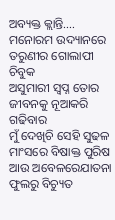ଅବ୍ୟକ୍ତ କ୍ଲାନ୍ତି….
ମନୋରମ ଉଦ୍ୟାନରେ ତରୁଣୀର ଗୋଲାପୀ ଚିବୁକ
ଅସୁମାରୀ ସ୍ବପ୍ନ ତୋର ଜୀବନକୁ ନୂଆକରି ଗଢିବାର
ମୁଁ ଦେଖିଚି ସେହି ସୁଢଳ ମାଂସରେ ବିଷାକ୍ତ ପୁରିଷ
ଆଉ ଅବେଳରେଯାତନା ଫୁଲରୁ ବିଚ୍ୟୁତ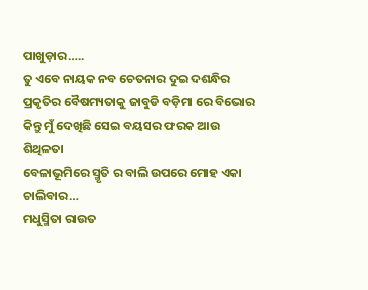ପାଖୁଡ଼ାର…..
ତୁ ଏବେ ନାୟକ ନବ ଚେତନାର ଦୁଇ ଦଶନ୍ଧିର
ପ୍ରକୃତିର ବୈଷମ୍ୟତାକୁ ଜାବୁଡି ବଡ଼ିମା ରେ ବିଭୋର
କିନ୍ତୁ ମୁଁ ଦେଖିଛି ସେଇ ବୟସର ଫରକ ଆଉ ଶିଥିଳତା
ବେଳାଭୂମିରେ ସ୍ମୃତି ର ବାଲି ଉପରେ ମୋହ ଏକା ଚାଲିବାର…
ମଧୁସ୍ମିତା ରାଉତ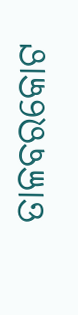ତାଳବରକୋଟ